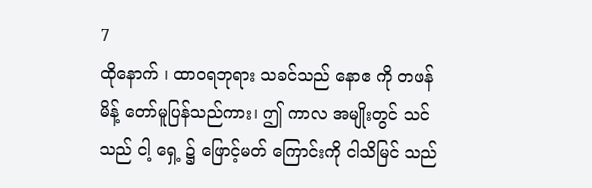7
ထိုနောက် ၊ ထာဝရဘုရား သခင်သည် နောဧ ကို တဖန် မိန့် တော်မူပြန်သည်ကား၊ ဤ ကာလ အမျိုးတွင် သင် သည် ငါ့ ရှေ့ ၌ ဖြောင့်မတ် ကြောင်းကို ငါသိမြင် သည်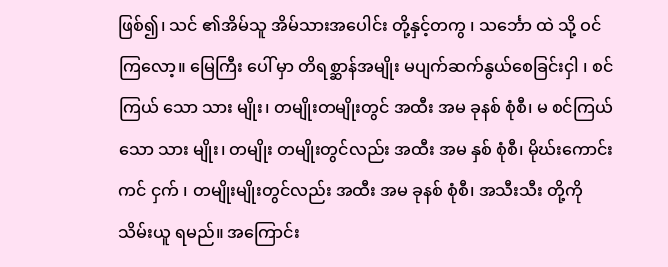ဖြစ်၍၊ သင် ၏အိမ်သူ အိမ်သားအပေါင်း တို့နှင့်တကွ ၊ သင်္ဘော ထဲ သို့ ဝင် ကြလော့။ မြေကြီး ပေါ် မှာ တိရစ္ဆာန်အမျိုး မပျက်ဆက်နွယ်စေခြင်းငှါ ၊ စင်ကြယ် သော သား မျိုး၊ တမျိုးတမျိုးတွင် အထီး အမ ခုနစ် စုံစီ၊ မ စင်ကြယ် သော သား မျိုး၊ တမျိုး တမျိုးတွင်လည်း အထီး အမ နှစ် စုံစီ၊ မိုဃ်းကောင်းကင် ငှက် ၊ တမျိုးမျိုးတွင်လည်း အထီး အမ ခုနစ် စုံစီ၊ အသီးသီး တို့ကို သိမ်းယူ ရမည်။ အကြောင်း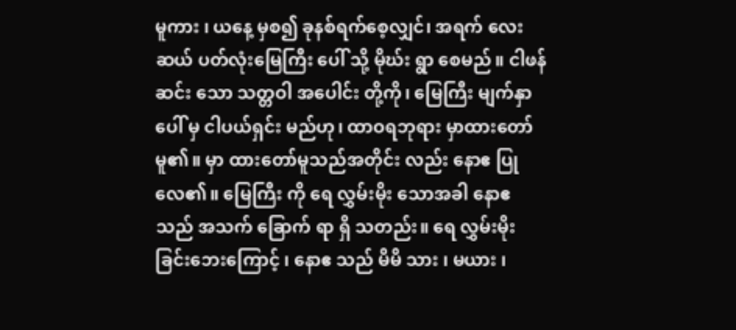မူကား ၊ ယနေ့ မှစ၍ ခုနစ်ရက်စေ့လျှင်၊ အရက် လေးဆယ် ပတ်လုံးမြေကြီး ပေါ် သို့ မိုဃ်း ရွာ စေမည်။ ငါဖန်ဆင်း သော သတ္တဝါ အပေါင်း တို့ကို၊ မြေကြီး မျက်နှာ ပေါ် မှ ငါပယ်ရှင်း မည်ဟု၊ ထာဝရဘုရား မှာထားတော်မူ၏။ မှာ ထားတော်မူသည်အတိုင်း လည်း နောဧ ပြု လေ၏။ မြေကြီး ကို ရေ လွှမ်းမိုး သောအခါ နောဧ သည် အသက် ခြောက် ရာ ရှိ သတည်း။ ရေ လွှမ်းမိုး ခြင်းဘေးကြောင့် ၊ နောဧ သည် မိမိ သား ၊ မယား ၊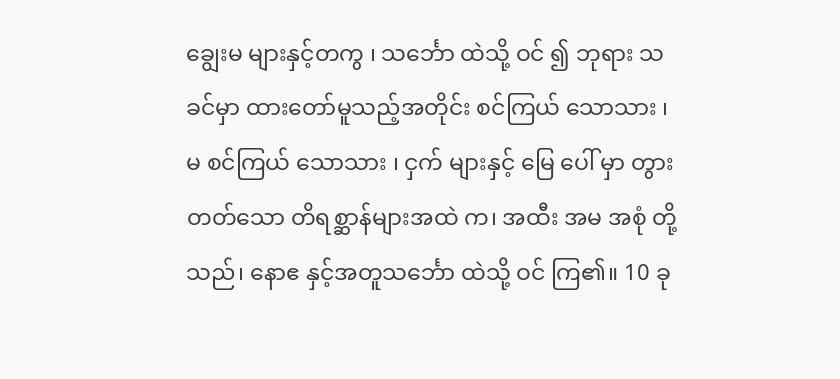ချွေးမ များနှင့်တကွ ၊ သင်္ဘော ထဲသို့ ဝင် ၍ ဘုရား သခင်မှာ ထားတော်မူသည့်အတိုင်း စင်ကြယ် သောသား ၊ မ စင်ကြယ် သောသား ၊ ငှက် များနှင့် မြေ ပေါ် မှာ တွား တတ်သော တိရစ္ဆာန်များအထဲ က၊ အထီး အမ အစုံ တို့သည်၊ နောဧ နှင့်အတူသင်္ဘော ထဲသို့ ဝင် ကြ၏။ 10 ခု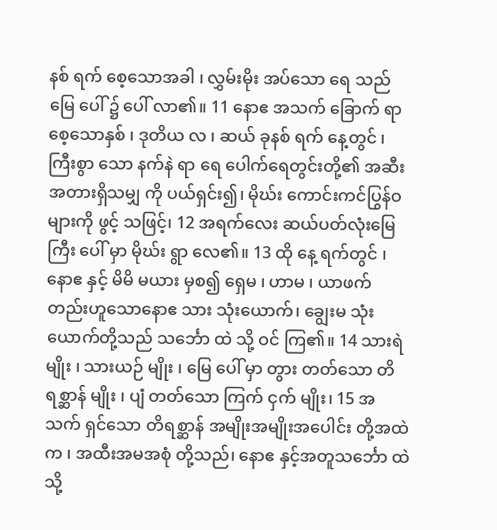နစ် ရက် စေ့သောအခါ ၊ လွှမ်းမိုး အပ်သော ရေ သည် မြေ ပေါ် ၌ ပေါ် လာ၏။ 11 နောဧ အသက် ခြောက် ရာ စေ့သောနှစ် ၊ ဒုတိယ လ ၊ ဆယ် ခုနစ် ရက် နေ့တွင် ၊ ကြီးစွာ သော နက်နဲ ရာ ရေ ပေါက်ရေတွင်းတို့၏ အဆီး အတားရှိသမျှ ကို ပယ်ရှင်း၍၊ မိုဃ်း ကောင်းကင်ပြွန်ဝ များကို ဖွင့် သဖြင့်၊ 12 အရက်လေး ဆယ်ပတ်လုံးမြေကြီး ပေါ် မှာ မိုဃ်း ရွာ လေ၏။ 13 ထို နေ့ ရက်တွင် ၊ နောဧ နှင့် မိမိ မယား မှစ၍ ရှေမ ၊ ဟာမ ၊ ယာဖက် တည်းဟူသောနောဧ သား သုံးယောက်၊ ချွေးမ သုံး ယောက်တို့သည် သင်္ဘော ထဲ သို့ ဝင် ကြ၏။ 14 သားရဲ မျိုး ၊ သားယဉ် မျိုး ၊ မြေ ပေါ် မှာ တွား တတ်သော တိရစ္ဆာန် မျိုး ၊ ပျံ တတ်သော ကြက် ငှက် မျိုး၊ 15 အသက် ရှင်သော တိရစ္ဆာန် အမျိုးအမျိုးအပေါင်း တို့အထဲက ၊ အထီးအမအစုံ တို့သည်၊ နောဧ နှင့်အတူသင်္ဘော ထဲသို့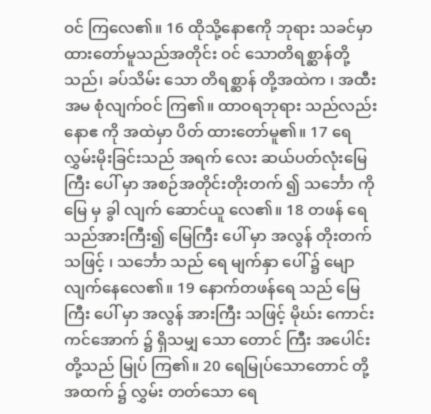ဝင် ကြလေ၏။ 16 ထိုသို့နောဧကို ဘုရား သခင်မှာ ထားတော်မူသည်အတိုင်း ဝင် သောတိရစ္ဆာန်တို့သည်၊ ခပ်သိမ်း သော တိရစ္ဆာန် တို့အထဲက ၊ အထီး အမ စုံလျက်ဝင် ကြ၏။ ထာဝရဘုရား သည်လည်း နောဧ ကို အထဲမှာ ပိတ် ထားတော်မူ၏။ 17 ရေ လွှမ်းမိုးခြင်းသည် အရက် လေး ဆယ်ပတ်လုံးမြေကြီး ပေါ် မှာ အစဉ်အတိုင်းတိုးတက် ၍ သင်္ဘော ကို မြေ မှ ခွါ လျက် ဆောင်ယူ လေ၏။ 18 တဖန် ရေ သည်အားကြီး၍ မြေကြီး ပေါ် မှာ အလွန် တိုးတက် သဖြင့် ၊ သင်္ဘော သည် ရေ မျက်နှာ ပေါ် ၌ မျော လျက်နေလေ၏။ 19 နောက်တဖန်ရေ သည် မြေကြီး ပေါ် မှာ အလွန် အားကြီး သဖြင့် မိုဃ်း ကောင်းကင်အောက် ၌ ရှိသမျှ သော တောင် ကြီး အပေါင်း တို့သည် မြုပ် ကြ၏။ 20 ရေမြုပ်သောတောင် တို့ အထက် ၌ လွှမ်း တတ်သော ရေ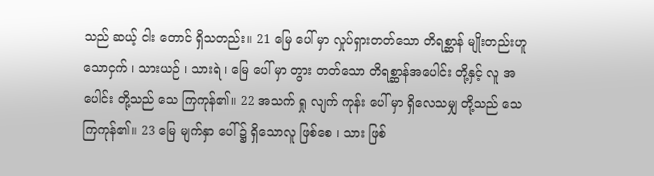သည် ဆယ့် ငါး တောင် ရှိသတည်း။ 21 မြေ ပေါ် မှာ လှုပ်ရှားတတ်သော တိရစ္ဆာန် မျိုးတည်းဟူသောငှက် ၊ သားယဉ် ၊ သားရဲ ၊ မြေ ပေါ် မှာ တွား တတ်သော တိရစ္ဆာန်အပေါင်း တို့နှင့် လူ အပေါင်း တို့သည် သေ ကြကုန်၏။ 22 အသက် ရှု လျက် ကုန်း ပေါ် မှာ ရှိလေသမျှ တို့သည် သေ ကြကုန်၏။ 23 မြေ မျက်နှာ ပေါ် ၌ ရှိသောလူ ဖြစ်စေ ၊ သား ဖြစ်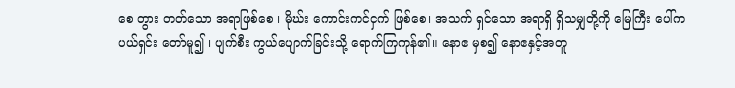စေ တွား တတ်သော အရာဖြစ်စေ ၊ မိုဃ်း ကောင်းကင်ငှက် ဖြစ်စေ၊ အသက် ရှင်သော အရာရှိ ရှိသမျှတို့ကို မြေကြီး ပေါ်က ပယ်ရှင်း တော်မူ၍ ၊ ပျက်စီး ကွယ်ပျောက်ခြင်းသို့ ရောက်ကြကုန်၏။ နောဧ မှစ၍ နောဧနှင့်အတူ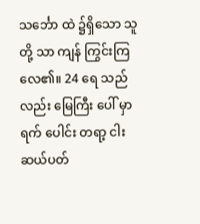သင်္ဘော ထဲ ၌ရှိသော သူတို့ သာ ကျန် ကြွင်းကြလေ၏။ 24 ရေ သည်လည်း မြေကြီး ပေါ် မှာ ရက် ပေါင်း တရာ့ ငါး ဆယ်ပတ်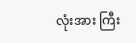လုံးအား ကြီး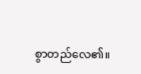စွာတည်လေ၏။